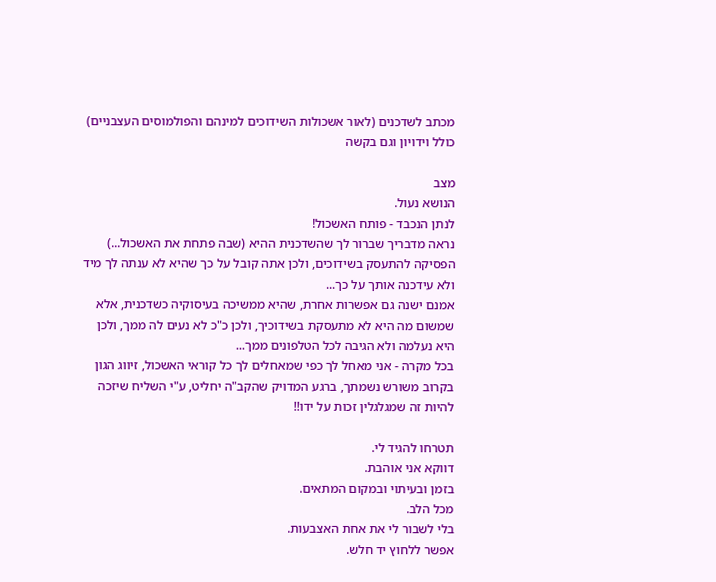מכתב לשדכנים (לאור אשכולות השידוכים למינהם והפולמוסים העצבניים) כולל וידויון וגם בקשה

מצב
הנושא נעול.
לנתן הנכבד - פותח האשכול!
נראה מדבריך שברור לך שהשדכנית ההיא (שבה פתחת את האשכול...) הפסיקה להתעסק בשידוכים, ולכן אתה קובל על כך שהיא לא ענתה לך מיד ולא עידכנה אותך על כך...
אמנם ישנה גם אפשרות אחרת, שהיא ממשיכה בעיסוקיה כשדכנית, אלא שמשום מה היא לא מתעסקת בשידוכיך, ולכן כ"כ לא נעים לה ממך, ולכן היא נעלמה ולא הגיבה לכל הטלפונים ממך...
בכל מקרה - אני מאחל לך כפי שמאחלים לך כל קוראי האשכול, זיווג הגון בקרוב משורש נשמתך, ברגע המדויק שהקב"ה יחליט, ע"י השליח שיזכה להיות זה שמגלגלין זכות על ידו!!

תטרחו להגיד לי.
דווקא אני אוהבת.
בזמן ובעיתוי ובמקום המתאים.
מכל הלב.
בלי לשבור לי את אחת האצבעות.
אפשר ללחוץ יד חלש.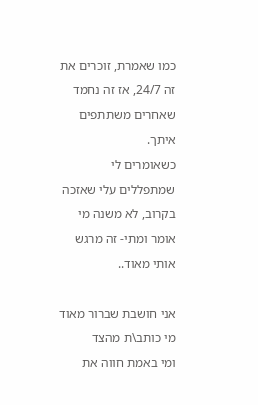כמו שאמרת, זוכרים את זה 24/7, אז זה נחמד שאחרים משתתפים איתך.
כשאומרים לי שמתפללים עלי שאזכה בקרוב, לא משנה מי אומר ומתי- זה מרגש אותי מאוד..

אני חושבת שברור מאוד מי כותב\ת מהצד
ומי באמת חווה את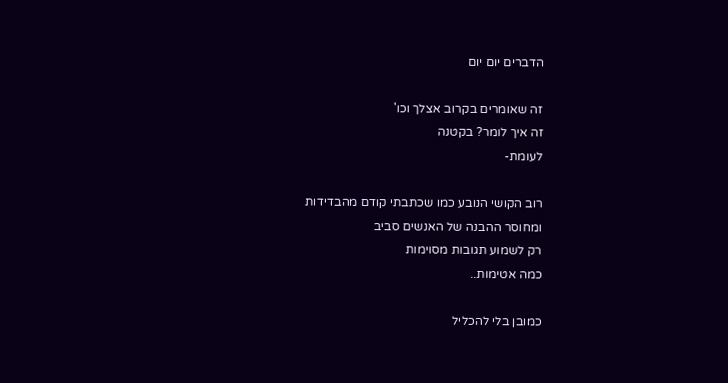הדברים יום יום

זה שאומרים בקרוב אצלך וכו'
זה איך לומר? בקטנה
לעומת-

רוב הקושי הנובע כמו שכתבתי קודם מהבדידות
ומחוסר ההבנה של האנשים סביב
רק לשמוע תגובות מסוימות
כמה אטימות..

כמובן בלי להכליל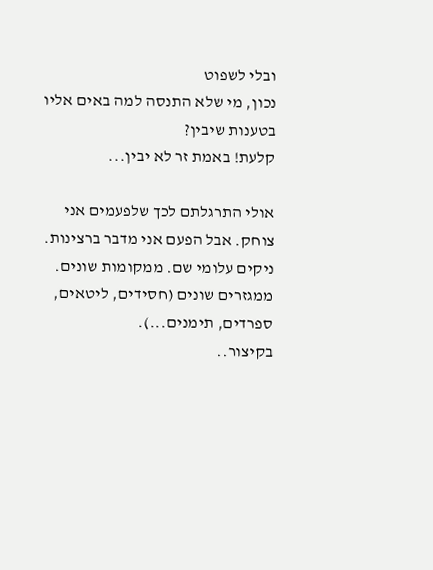ובלי לשפוט
נכון, מי שלא התנסה למה באים אליו בטענות שיבין?
קלעת! באמת זר לא יבין...

אולי התרגלתם לכך שלפעמים אני צוחק. אבל הפעם אני מדבר ברצינות.
ניקים עלומי שם. ממקומות שונים. ממגזרים שונים (חסידים, ליטאים, ספרדים, תימנים...).
בקיצור..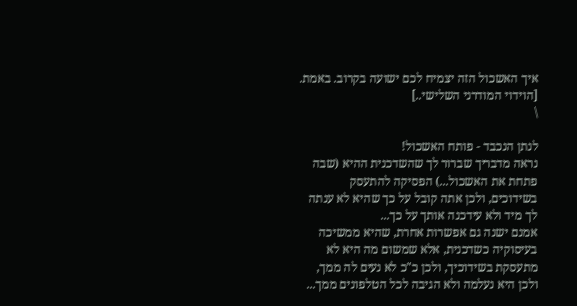איך האשכול הזה יצמיח לכם ישועה בקרוב. באמת. [הוידוי המודרני השלישי..]
\

לנתן הנכבד - פותח האשכול!
נראה מדבריך שברור לך שהשדכנית ההיא (שבה פתחת את האשכול...) הפסיקה להתעסק בשידוכים, ולכן אתה קובל על כך שהיא לא ענתה לך מיד ולא עידכנה אותך על כך...
אמנם ישנה גם אפשרות אחרת, שהיא ממשיכה בעיסוקיה כשדכנית, אלא שמשום מה היא לא מתעסקת בשידוכיך, ולכן כ"כ לא נעים לה ממך, ולכן היא נעלמה ולא הגיבה לכל הטלפונים ממך...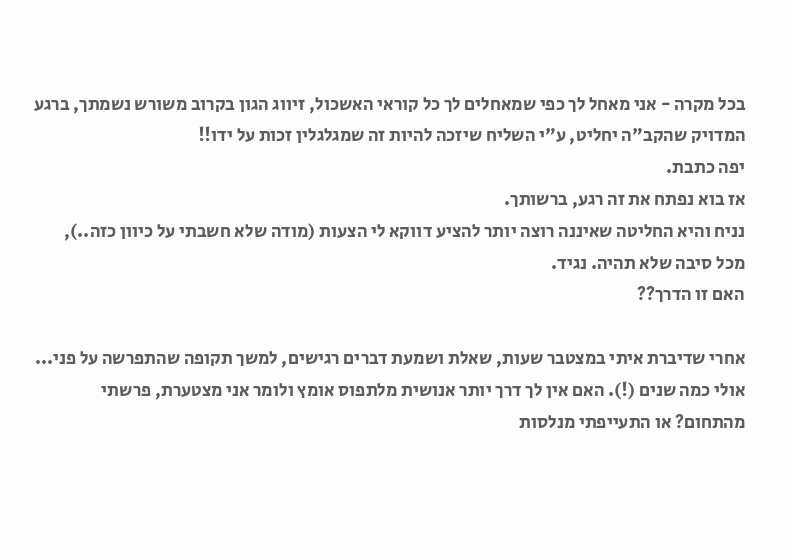בכל מקרה - אני מאחל לך כפי שמאחלים לך כל קוראי האשכול, זיווג הגון בקרוב משורש נשמתך, ברגע המדויק שהקב"ה יחליט, ע"י השליח שיזכה להיות זה שמגלגלין זכות על ידו!!
יפה כתבת.
אז בוא נפתח את זה רגע, ברשותך.
נניח והיא החליטה שאיננה רוצה יותר להציע דווקא לי הצעות (מודה שלא חשבתי על כיוון כזה..), מכל סיבה שלא תהיה. נגיד.
האם זו הדרך??

אחרי שדיברת איתי במצטבר שעות, שאלת ושמעת דברים רגישים, למשך תקופה שהתפרשה על פני... אולי כמה שנים (!). האם אין לך דרך יותר אנושית מלתפוס אומץ ולומר אני מצטערת, פרשתי מהתחום? או התעייפתי מנלסות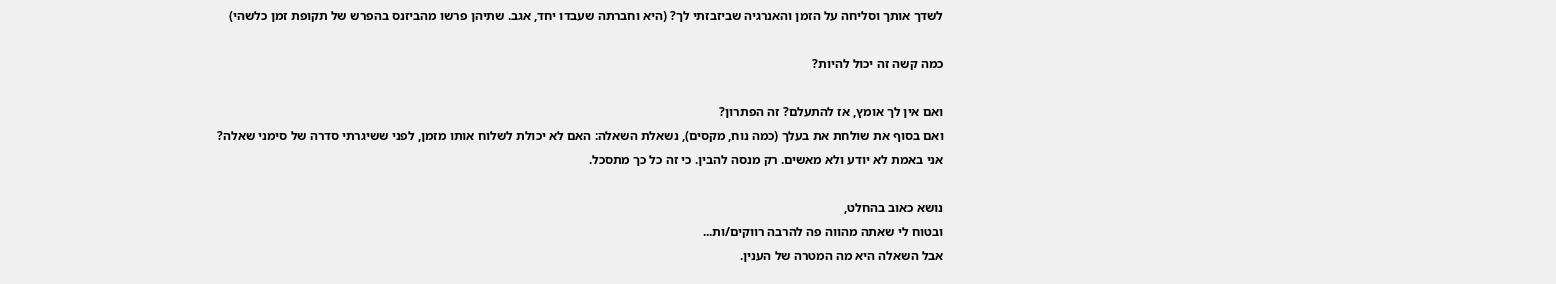לשדך אותך וסליחה על הזמן והאנרגיה שביזבזתי לך? (היא וחברתה שעבדו יחד, אגב. שתיהן פרשו מהביזנס בהפרש של תקופת זמן כלשהי)

כמה קשה זה יכול להיות?

ואם אין לך אומץ, אז להתעלם? זה הפתרון?
ואם בסוף את שולחת את בעלך (כמה נוח, מקסים), נשאלת השאלה: האם לא יכולת לשלוח אותו מזמן, לפני ששיגרתי סדרה של סימני שאלה?
אני באמת לא יודע ולא מאשים. רק מנסה להבין. כי זה כל כך מתסכל.

נושא כאוב בהחלט,
ובטוח לי שאתה מהווה פה להרבה רווקים/ות...
אבל השאלה היא מה המטרה של הענין.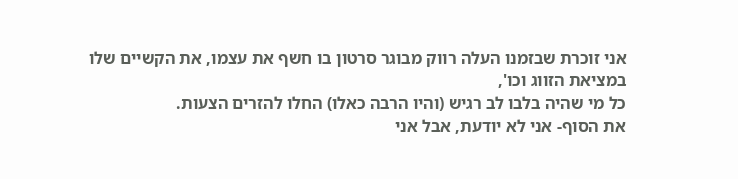אני זוכרת שבזמנו העלה רווק מבוגר סרטון בו חשף את עצמו, את הקשיים שלו במציאת הזווג וכו',
כל מי שהיה בלבו לב רגיש (והיו הרבה כאלו) החלו להזרים הצעות.
את הסוף- אני לא יודעת, אבל אני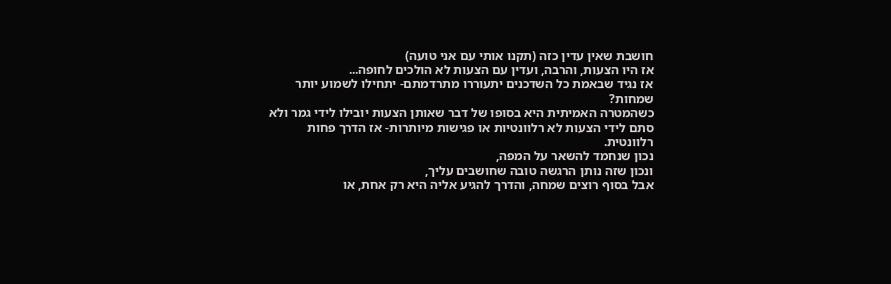חושבת שאין עדין כזה (תקנו אותי עם אני טועה)
אז היו הצעות, והרבה, ועדין עם הצעות לא הולכים לחופה...
אז נגיד שבאמת כל השדכנים יתעוררו מתרדמתם- יתחילו לשמוע יותר שמחות?
כשהמטרה האמיתית היא בסופו של דבר שאותן הצעות יובילו לידי גמר ולא סתם לידי הצעות לא רלוונטיות או פגישות מיותרות- אז הדרך פחות רלוונטית.
נכון שנחמד להשאר על המפה,
ונכון שזה נותן הרגשה טובה שחושבים עליך,
אבל בסוף רוצים שמחה, והדרך להגיע אליה היא רק אחת, או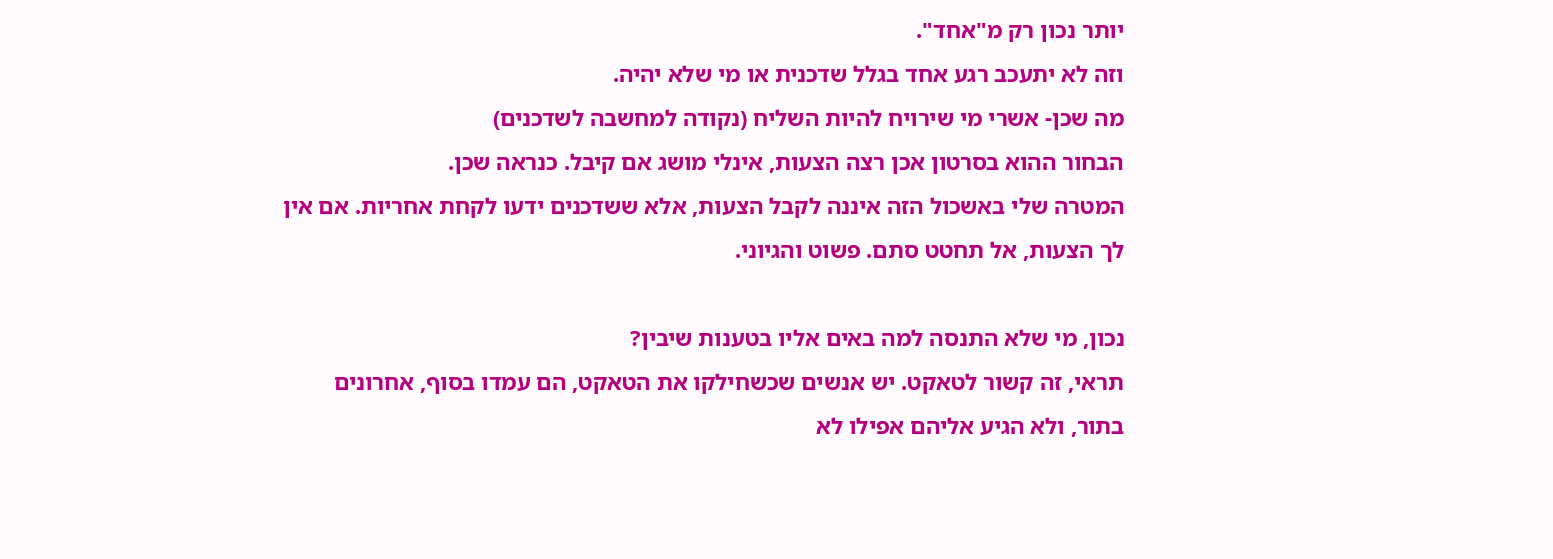יותר נכון רק מ"אחד".
וזה לא יתעכב רגע אחד בגלל שדכנית או מי שלא יהיה.
מה שכן- אשרי מי שירויח להיות השליח (נקודה למחשבה לשדכנים)
הבחור ההוא בסרטון אכן רצה הצעות, אינלי מושג אם קיבל. כנראה שכן.
המטרה שלי באשכול הזה איננה לקבל הצעות, אלא ששדכנים ידעו לקחת אחריות. אם אין לך הצעות, אל תחטט סתם. פשוט והגיוני.

נכון, מי שלא התנסה למה באים אליו בטענות שיבין?
תראי, זה קשור לטאקט. יש אנשים שכשחילקו את הטאקט, הם עמדו בסוף, אחרונים בתור, ולא הגיע אליהם אפילו לא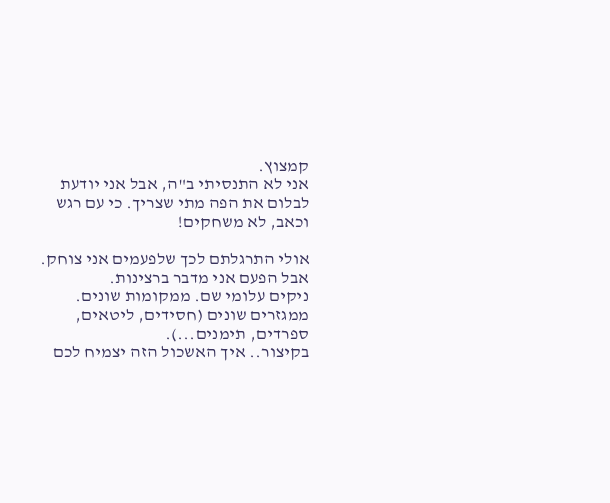קמצוץ.
אני לא התנסיתי ב"ה, אבל אני יודעת לבלום את הפה מתי שצריך. כי עם רגש וכאב, לא משחקים!

אולי התרגלתם לכך שלפעמים אני צוחק. אבל הפעם אני מדבר ברצינות.
ניקים עלומי שם. ממקומות שונים. ממגזרים שונים (חסידים, ליטאים, ספרדים, תימנים...).
בקיצור.. איך האשכול הזה יצמיח לכם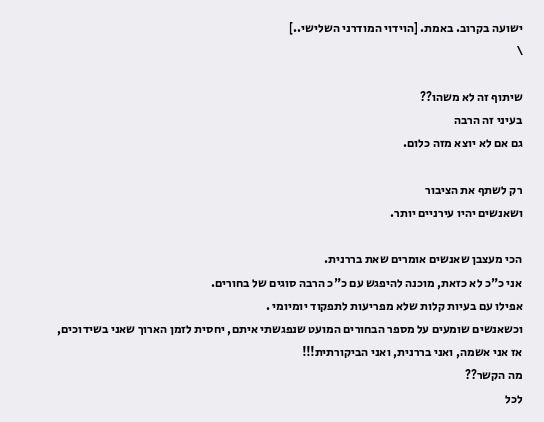ישועה בקרוב. באמת. [הוידוי המודרני השלישי..]
\

שיתוף זה לא משהו??
בעיני זה הרבה
גם אם לא יוצא מזה כלום.

רק לשתף את הציבור
ושאנשים יהיו עירניים יותר.

הכי מעצבן שאנשים אומרים שאת בררנית.
אני כ"כ לא כזאת, מוכנה להיפגש עם כ"כ הרבה סוגים של בחורים.
אפילו עם בעיות קלות שלא מפריעות לתפקוד יומיומי .
וכשאנשים שומעים על מספר הבחורים המועט שנפגשתי איתם, יחסית לזמן הארוך שאני בשידוכים, אז אני אשמה, ואני בררנית, ואני הביקורתית!!!
מה הקשר??
לכל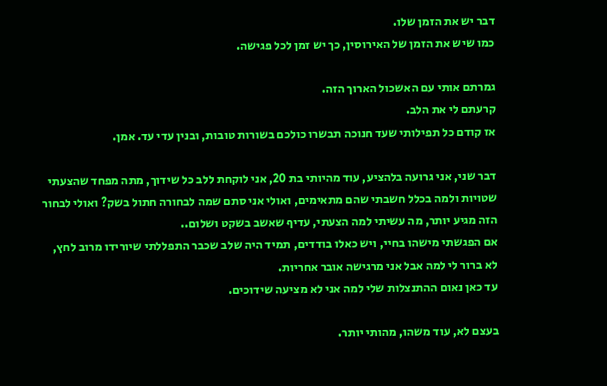דבר יש את הזמן שלו.
כמו שיש את הזמן של האירוסין, כך יש זמן לכל פגישה.

גמרתם אותי עם האשכול הארוך הזה.
קרעתם לי את הלב.
אז קודם כל תפילותי שעד חנוכה תבשרו כולכם בשורות טובות, ובנין עדי עד. אמן.

דבר שני, אני גרועה בלהציע, עוד מהיותי בת 20, אני לוקחת ללב כל שידוך, מתה מפחד שהצעתי שטויות ולמה בכלל חשבתי שהם מתאימים, ואולי אני סתם שמה לבחורה חתול בשק? ואולי לבחור הזה מגיע יותר, מה עשיתי למה הצעתי, עדיף שאשב בשקט ושלום..
אם הפגשתי מישהו בחיי, ויש כאלו בודדים, תמיד היה שלב שכבר התפללתי שיורידו מרוב לחץ, לא ברור לי למה אבל אני מרגישה אובר אחריות.
עד כאן נאום ההתנצלות שלי למה אני לא מציעה שידוכים.

בעצם לא, עוד משהו, מהותי יותר.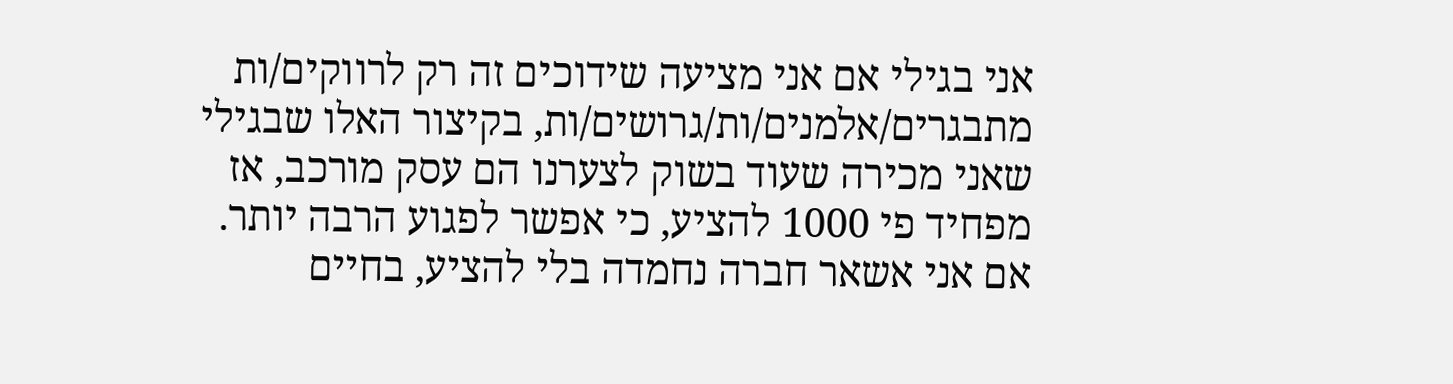אני בגילי אם אני מציעה שידוכים זה רק לרווקים/ות מתבגרים/אלמנים/ות/גרושים/ות, בקיצור האלו שבגילי שאני מכירה שעוד בשוק לצערנו הם עסק מורכב, אז מפחיד פי 1000 להציע, כי אפשר לפגוע הרבה יותר.
אם אני אשאר חברה נחמדה בלי להציע, בחיים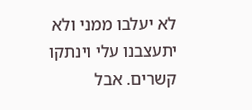לא יעלבו ממני ולא יתעצבנו עלי וינתקו קשרים. אבל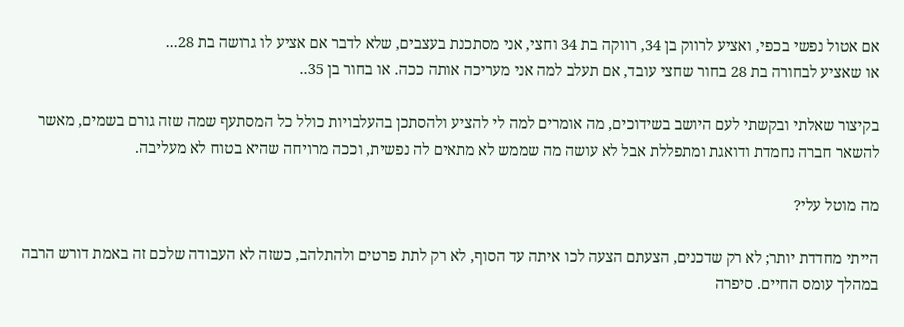אם אטול נפשי בכפי, ואציע לרווק בן 34, רווקה בת 34 וחצי, אני מסתכנת בעצבים, שלא לדבר אם אציע לו גרושה בת 28...
או שאציע לבחורה בת 28 בחור שחצי עובד, אם תעלב למה אני מעריכה אותה ככה. או בחור בן 35..

בקיצור שאלתי ובקשתי לעם היושב בשידוכים, מה אומרים למה לי להציע ולהסתכן בהעלבויות כולל כל המסתעף שמה שזה גורם בשמים, מאשר להשאר חברה נחמדת ודואגת ומתפללת אבל לא עושה מה שממש לא מתאים לה נפשית, וככה מרויחה שהיא בטוח לא מעליבה.

מה מוטל עלי?

הייתי מחדדת יותר; לא רק שדכנים, הצעתם הצעה לכו איתה עד הסוף, לא רק לתת פרטים ולהתלהב, כשזה לא העבודה שלכם זה באמת דורש הרבה במהלך עומס החיים. סיפרה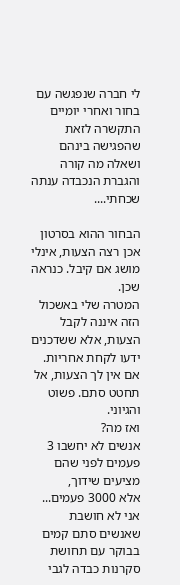לי חברה שנפגשה עם בחור ואחרי יומיים התקשרה לזאת שהפגישה בינהם ושאלה מה קורה והגברת הנכבדה ענתה שכחתי....

הבחור ההוא בסרטון אכן רצה הצעות, אינלי מושג אם קיבל. כנראה שכן.
המטרה שלי באשכול הזה איננה לקבל הצעות, אלא ששדכנים ידעו לקחת אחריות. אם אין לך הצעות, אל תחטט סתם. פשוט והגיוני.
ואז מה?
אנשים לא יחשבו 3 פעמים לפני שהם מציעים שידוך,
אלא 3000 פעמים...
אני לא חושבת שאנשים סתם קמים בבוקר עם תחושת סקרנות כבדה לגבי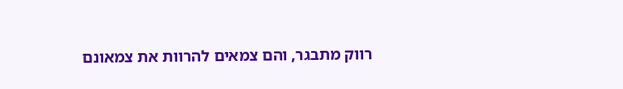רווק מתבגר, והם צמאים להרוות את צמאונם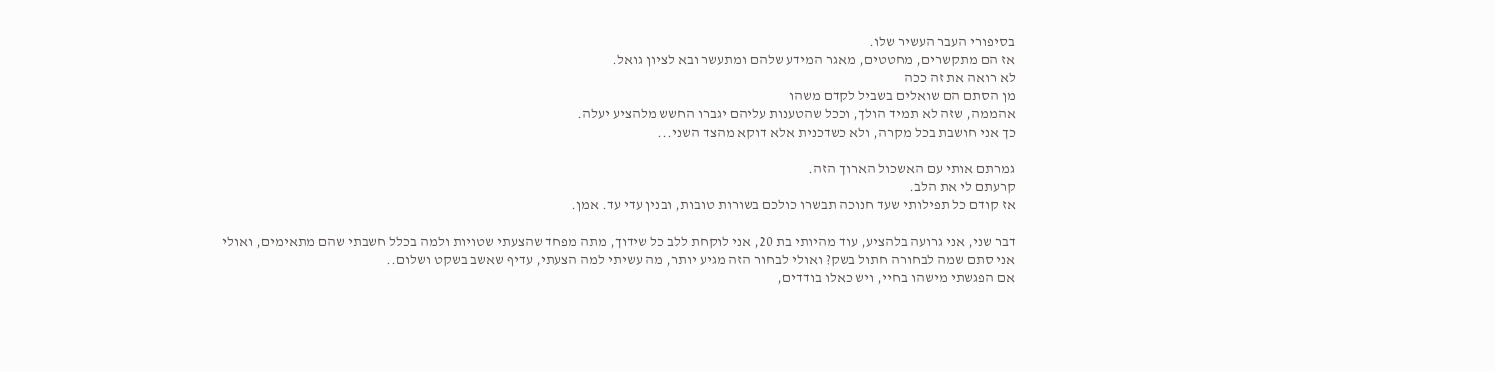בסיפורי העבר העשיר שלו.
אז הם מתקשרים, מחטטים, מאגר המידע שלהם ומתעשר ובא לציון גואל.
לא רואה את זה ככה
מן הסתם הם שואלים בשביל לקדם משהו
אהממה, שזה לא תמיד הולך, וככל שהטענות עליהם יגברו החשש מלהציע יעלה.
כך אני חושבת בכל מקרה, ולא כשדכנית אלא דוקא מהצד השני...

גמרתם אותי עם האשכול הארוך הזה.
קרעתם לי את הלב.
אז קודם כל תפילותי שעד חנוכה תבשרו כולכם בשורות טובות, ובנין עדי עד. אמן.

דבר שני, אני גרועה בלהציע, עוד מהיותי בת 20, אני לוקחת ללב כל שידוך, מתה מפחד שהצעתי שטויות ולמה בכלל חשבתי שהם מתאימים, ואולי אני סתם שמה לבחורה חתול בשק? ואולי לבחור הזה מגיע יותר, מה עשיתי למה הצעתי, עדיף שאשב בשקט ושלום..
אם הפגשתי מישהו בחיי, ויש כאלו בודדים,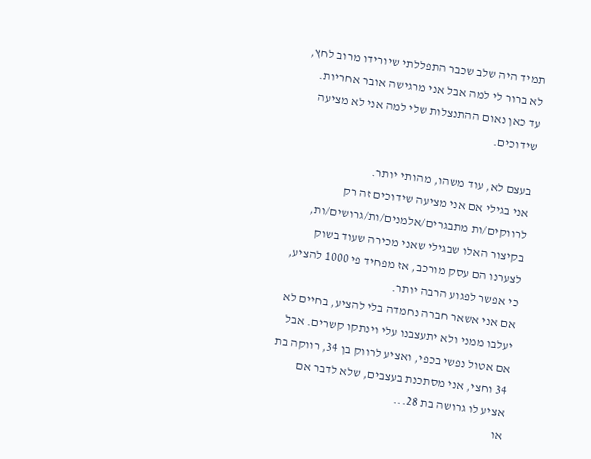תמיד היה שלב שכבר התפללתי שיורידו מרוב לחץ, לא ברור לי למה אבל אני מרגישה אובר אחריות.
עד כאן נאום ההתנצלות שלי למה אני לא מציעה שידוכים.

בעצם לא, עוד משהו, מהותי יותר.
אני בגילי אם אני מציעה שידוכים זה רק לרווקים/ות מתבגרים/אלמנים/ות/גרושים/ות, בקיצור האלו שבגילי שאני מכירה שעוד בשוק לצערנו הם עסק מורכב, אז מפחיד פי 1000 להציע, כי אפשר לפגוע הרבה יותר.
אם אני אשאר חברה נחמדה בלי להציע, בחיים לא יעלבו ממני ולא יתעצבנו עלי וינתקו קשרים. אבל אם אטול נפשי בכפי, ואציע לרווק בן 34, רווקה בת 34 וחצי, אני מסתכנת בעצבים, שלא לדבר אם אציע לו גרושה בת 28...
או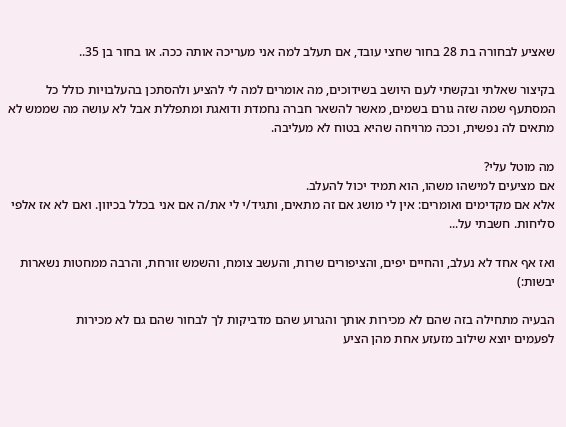שאציע לבחורה בת 28 בחור שחצי עובד, אם תעלב למה אני מעריכה אותה ככה. או בחור בן 35..

בקיצור שאלתי ובקשתי לעם היושב בשידוכים, מה אומרים למה לי להציע ולהסתכן בהעלבויות כולל כל המסתעף שמה שזה גורם בשמים, מאשר להשאר חברה נחמדת ודואגת ומתפללת אבל לא עושה מה שממש לא מתאים לה נפשית, וככה מרויחה שהיא בטוח לא מעליבה.

מה מוטל עלי?
אם מציעים למישהו משהו, הוא תמיד יכול להעלב.
אלא אם מקדימים ואומרים: אין לי מושג אם זה מתאים, ותגיד/י לי את/ה אם אני בכלל בכיוון. ואם לא אז אלפי סליחות. חשבתי על...

ואז אף אחד לא נעלב, והחיים יפים, והציפורים שרות, והעשב צומח, והשמש זורחת, והרבה ממחטות נשארות יבשות:)

הבעיה מתחילה בזה שהם לא מכירות אותך והגרוע שהם מדביקות לך לבחור שהם גם לא מכירות
לפעמים יוצא שילוב מזעזע אחת מהן הציע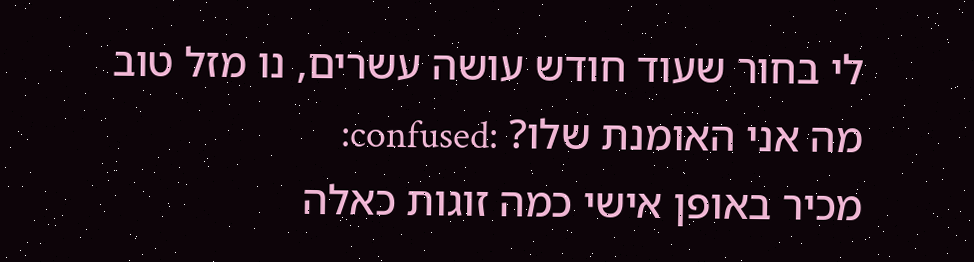לי בחור שעוד חודש עושה עשרים, נו מזל טוב מה אני האומנת שלו? :confused:
מכיר באופן אישי כמה זוגות כאלה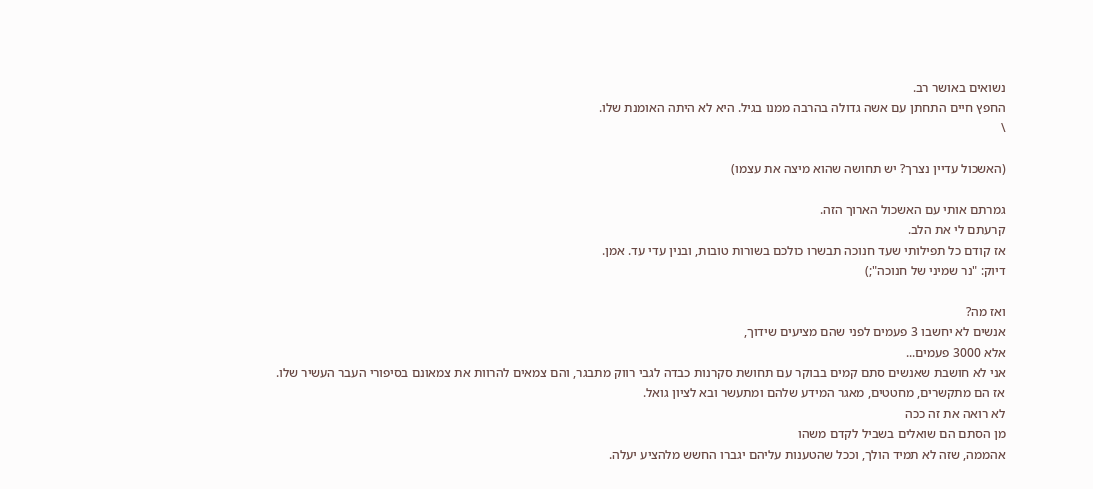נשואים באושר רב.
החפץ חיים התחתן עם אשה גדולה בהרבה ממנו בגיל. היא לא היתה האומנת שלו.
\

(האשכול עדיין נצרך? יש תחושה שהוא מיצה את עצמו)

גמרתם אותי עם האשכול הארוך הזה.
קרעתם לי את הלב.
אז קודם כל תפילותי שעד חנוכה תבשרו כולכם בשורות טובות, ובנין עדי עד. אמן.
דיוק: "נר שמיני של חנוכה";)

ואז מה?
אנשים לא יחשבו 3 פעמים לפני שהם מציעים שידוך,
אלא 3000 פעמים...
אני לא חושבת שאנשים סתם קמים בבוקר עם תחושת סקרנות כבדה לגבי רווק מתבגר, והם צמאים להרוות את צמאונם בסיפורי העבר העשיר שלו.
אז הם מתקשרים, מחטטים, מאגר המידע שלהם ומתעשר ובא לציון גואל.
לא רואה את זה ככה
מן הסתם הם שואלים בשביל לקדם משהו
אהממה, שזה לא תמיד הולך, וככל שהטענות עליהם יגברו החשש מלהציע יעלה.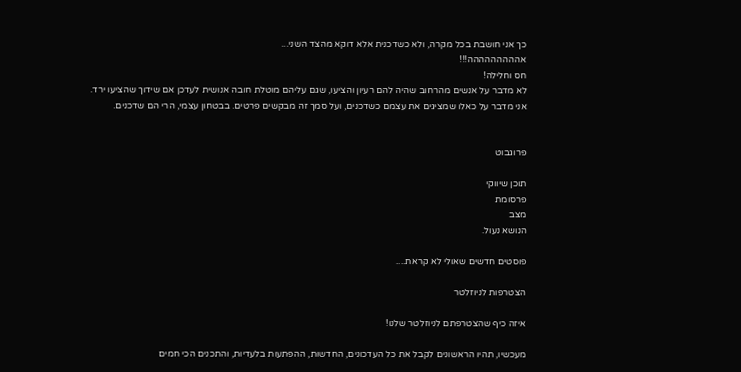כך אני חושבת בכל מקרה, ולא כשדכנית אלא דוקא מהצד השני...
אההההההההה!!!
חס וחלילה!
לא מדבר על אנשים מהרחוב שהיה להם רעיון והציעו, שגם עליהם מוטלת חובה אנושית לעדכן אם שידוך שהציעו ירד.
אני מדבר על כאלו שמציגים את עצמם כשדכנים, ועל סמך זה מבקשים פרטים. בבטחון עצמי, הרי הם שדכנים.


פרוגבוט

תוכן שיווקי
פרסומת
מצב
הנושא נעול.

פוסטים חדשים שאולי לא קראת....

הצטרפות לניוזלטר

איזה כיף שהצטרפתם לניוזלטר שלנו!

מעכשיו, תהיו הראשונים לקבל את כל העדכונים, החדשות, ההפתעות בלעדיות, והתכנים הכי חמים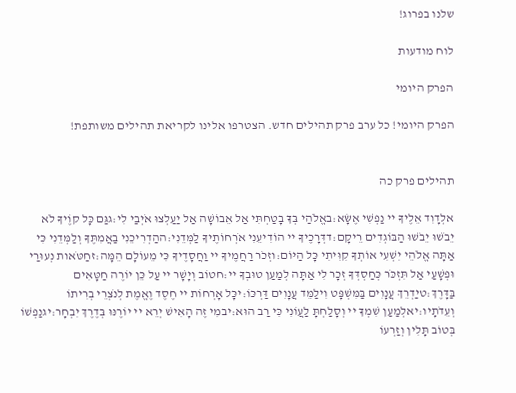שלנו בפרוג!

לוח מודעות

הפרק היומי

הפרק היומי! כל ערב פרק תהילים חדש. הצטרפו אלינו לקריאת תהילים משותפת!


תהילים פרק כה

אלְדָוִד אֵלֶיךָ יי נַפְשִׁי אֶשָּׂא:באֱלֹהַי בְּךָ בָטַחְתִּי אַל אֵבוֹשָׁה אַל יַעַלְצוּ אֹיְבַי לִי:גגַּם כָּל קוֶֹיךָ לֹא יֵבֹשׁוּ יֵבֹשׁוּ הַבּוֹגְדִים רֵיקָם:דדְּרָכֶיךָ יי הוֹדִיעֵנִי אֹרְחוֹתֶיךָ לַמְּדֵנִי:ההַדְרִיכֵנִי בַאֲמִתֶּךָ וְלַמְּדֵנִי כִּי אַתָּה אֱלֹהֵי יִשְׁעִי אוֹתְךָ קִוִּיתִי כָּל הַיּוֹם:וזְכֹר רַחֲמֶיךָ יי וַחֲסָדֶיךָ כִּי מֵעוֹלָם הֵמָּה:זחַטֹּאות נְעוּרַי וּפְשָׁעַי אַל תִּזְכֹּר כְּחַסְדְּךָ זְכָר לִי אַתָּה לְמַעַן טוּבְךָ יי:חטוֹב וְיָשָׁר יי עַל כֵּן יוֹרֶה חַטָּאִים בַּדָּרֶךְ:טיַדְרֵךְ עֲנָוִים בַּמִּשְׁפָּט וִילַמֵּד עֲנָוִים דַּרְכּוֹ:יכָּל אָרְחוֹת יי חֶסֶד וֶאֱמֶת לְנֹצְרֵי בְרִיתוֹ וְעֵדֹתָיו:יאלְמַעַן שִׁמְךָ יי וְסָלַחְתָּ לַעֲוֹנִי כִּי רַב הוּא:יבמִי זֶה הָאִישׁ יְרֵא יי יוֹרֶנּוּ בְּדֶרֶךְ יִבְחָר:יגנַפְשׁוֹ בְּטוֹב תָּלִין וְזַרְעוֹ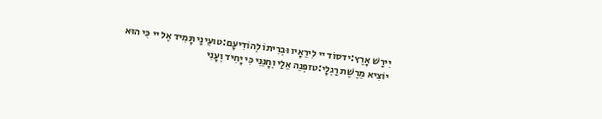יִירַשׁ אָרֶץ:ידסוֹד יי לִירֵאָיו וּבְרִיתוֹ לְהוֹדִיעָם:טועֵינַי תָּמִיד אֶל יי כִּי הוּא יוֹצִיא מֵרֶשֶׁת רַגְלָי:טזפְּנֵה אֵלַי וְחָנֵּנִי כִּי יָחִיד וְעָנִי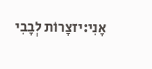אָנִי:יזצָרוֹת לְבָבִי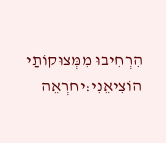הִרְחִיבוּ מִמְּצוּקוֹתַי הוֹצִיאֵנִי:יחרְאֵה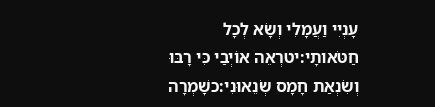עָנְיִי וַעֲמָלִי וְשָׂא לְכָל חַטֹּאותָי:יטרְאֵה אוֹיְבַי כִּי רָבּוּ וְשִׂנְאַת חָמָס שְׂנֵאוּנִי:כשָׁמְרָה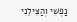נַפְשִׁי וְהַצִּילֵנִי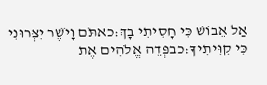אַל אֵבוֹשׁ כִּי חָסִיתִי בָךְ:כאתֹּם וָיֹשֶׁר יִצְּרוּנִי כִּי קִוִּיתִיךָ:כבפְּדֵה אֱלֹהִים אֶת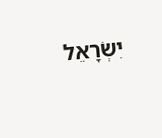יִשְׂרָאֵל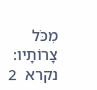מִכֹּל צָרוֹתָיו:
נקרא  2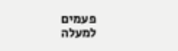פעמים
למעלה